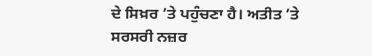ਦੇ ਸਿਖ਼ਰ ’ਤੇ ਪਹੁੰਚਣਾ ਹੈ। ਅਤੀਤ ’ਤੇ ਸਰਸਰੀ ਨਜ਼ਰ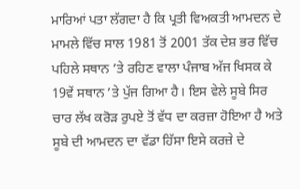ਮਾਰਿਆਂ ਪਤਾ ਲੱਗਦਾ ਹੈ ਕਿ ਪ੍ਰਤੀ ਵਿਅਕਤੀ ਆਮਦਨ ਦੇ ਮਾਮਲੇ ਵਿੱਚ ਸਾਲ 1981 ਤੋਂ 2001 ਤੱਕ ਦੇਸ਼ ਭਰ ਵਿੱਚ ਪਹਿਲੇ ਸਥਾਨ ’ਤੇ ਰਹਿਣ ਵਾਲਾ ਪੰਜਾਬ ਅੱਜ ਖਿਸਕ ਕੇ 19ਵੇਂ ਸਥਾਨ ’ਤੇ ਪੁੱਜ ਗਿਆ ਹੈ। ਇਸ ਵੇਲੇ ਸੂਬੇ ਸਿਰ ਚਾਰ ਲੱਖ ਕਰੋੜ ਰੁਪਏ ਤੋਂ ਵੱਧ ਦਾ ਕਰਜ਼ਾ ਹੋਇਆ ਹੈ ਅਤੇ ਸੂਬੇ ਦੀ ਆਮਦਨ ਦਾ ਵੱਡਾ ਹਿੱਸਾ ਇਸੇ ਕਰਜ਼ੇ ਦੇ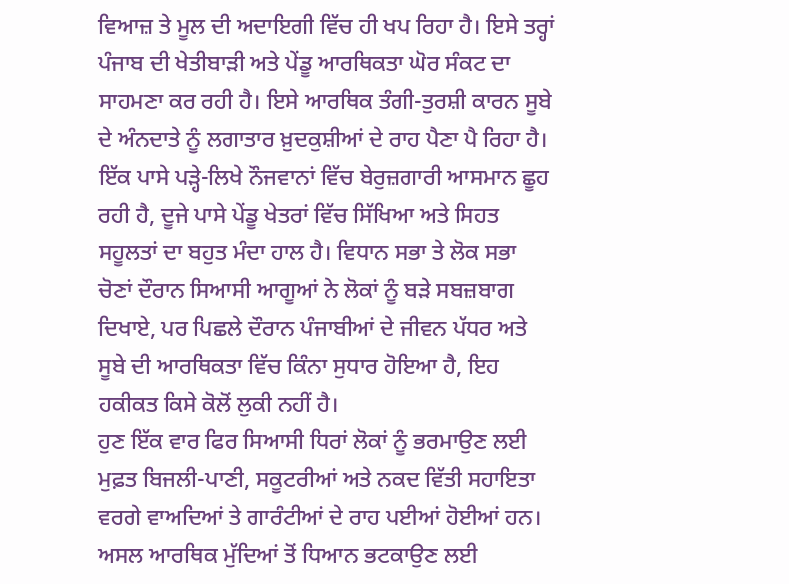ਵਿਆਜ਼ ਤੇ ਮੂਲ ਦੀ ਅਦਾਇਗੀ ਵਿੱਚ ਹੀ ਖਪ ਰਿਹਾ ਹੈ। ਇਸੇ ਤਰ੍ਹਾਂ ਪੰਜਾਬ ਦੀ ਖੇਤੀਬਾੜੀ ਅਤੇ ਪੇਂਡੂ ਆਰਥਿਕਤਾ ਘੋਰ ਸੰਕਟ ਦਾ ਸਾਹਮਣਾ ਕਰ ਰਹੀ ਹੈ। ਇਸੇ ਆਰਥਿਕ ਤੰਗੀ-ਤੁਰਸ਼ੀ ਕਾਰਨ ਸੂਬੇ ਦੇ ਅੰਨਦਾਤੇ ਨੂੰ ਲਗਾਤਾਰ ਖ਼ੁਦਕੁਸ਼ੀਆਂ ਦੇ ਰਾਹ ਪੈਣਾ ਪੈ ਰਿਹਾ ਹੈ। ਇੱਕ ਪਾਸੇ ਪੜ੍ਹੇ-ਲਿਖੇ ਨੌਜਵਾਨਾਂ ਵਿੱਚ ਬੇਰੁਜ਼ਗਾਰੀ ਆਸਮਾਨ ਛੂਹ ਰਹੀ ਹੈ, ਦੂਜੇ ਪਾਸੇ ਪੇਂਡੂ ਖੇਤਰਾਂ ਵਿੱਚ ਸਿੱਖਿਆ ਅਤੇ ਸਿਹਤ ਸਹੂਲਤਾਂ ਦਾ ਬਹੁਤ ਮੰਦਾ ਹਾਲ ਹੈ। ਵਿਧਾਨ ਸਭਾ ਤੇ ਲੋਕ ਸਭਾ ਚੋਣਾਂ ਦੌਰਾਨ ਸਿਆਸੀ ਆਗੂਆਂ ਨੇ ਲੋਕਾਂ ਨੂੰ ਬੜੇ ਸਬਜ਼ਬਾਗ ਦਿਖਾਏ, ਪਰ ਪਿਛਲੇ ਦੌਰਾਨ ਪੰਜਾਬੀਆਂ ਦੇ ਜੀਵਨ ਪੱਧਰ ਅਤੇ ਸੂਬੇ ਦੀ ਆਰਥਿਕਤਾ ਵਿੱਚ ਕਿੰਨਾ ਸੁਧਾਰ ਹੋਇਆ ਹੈ, ਇਹ ਹਕੀਕਤ ਕਿਸੇ ਕੋਲੋਂ ਲੁਕੀ ਨਹੀਂ ਹੈ।
ਹੁਣ ਇੱਕ ਵਾਰ ਫਿਰ ਸਿਆਸੀ ਧਿਰਾਂ ਲੋਕਾਂ ਨੂੰ ਭਰਮਾਉਣ ਲਈ ਮੁਫ਼ਤ ਬਿਜਲੀ-ਪਾਣੀ, ਸਕੂਟਰੀਆਂ ਅਤੇ ਨਕਦ ਵਿੱਤੀ ਸਹਾਇਤਾ ਵਰਗੇ ਵਾਅਦਿਆਂ ਤੇ ਗਾਰੰਟੀਆਂ ਦੇ ਰਾਹ ਪਈਆਂ ਹੋਈਆਂ ਹਨ। ਅਸਲ ਆਰਥਿਕ ਮੁੱਦਿਆਂ ਤੋਂ ਧਿਆਨ ਭਟਕਾਉਣ ਲਈ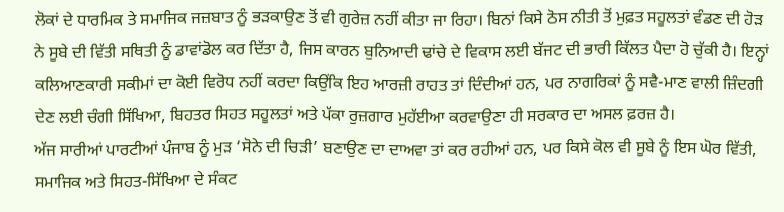ਲੋਕਾਂ ਦੇ ਧਾਰਮਿਕ ਤੇ ਸਮਾਜਿਕ ਜਜ਼ਬਾਤ ਨੂੰ ਭੜਕਾਉਣ ਤੋਂ ਵੀ ਗੁਰੇਜ਼ ਨਹੀਂ ਕੀਤਾ ਜਾ ਰਿਹਾ। ਬਿਨਾਂ ਕਿਸੇ ਠੋਸ ਨੀਤੀ ਤੋਂ ਮੁਫ਼ਤ ਸਹੂਲਤਾਂ ਵੰਡਣ ਦੀ ਹੋੜ ਨੇ ਸੂਬੇ ਦੀ ਵਿੱਤੀ ਸਥਿਤੀ ਨੂੰ ਡਾਵਾਂਡੋਲ ਕਰ ਦਿੱਤਾ ਹੈ, ਜਿਸ ਕਾਰਨ ਬੁਨਿਆਦੀ ਢਾਂਚੇ ਦੇ ਵਿਕਾਸ ਲਈ ਬੱਜਟ ਦੀ ਭਾਰੀ ਕਿੱਲਤ ਪੈਦਾ ਹੋ ਚੁੱਕੀ ਹੈ। ਇਨ੍ਹਾਂ ਕਲਿਆਣਕਾਰੀ ਸਕੀਮਾਂ ਦਾ ਕੋਈ ਵਿਰੋਧ ਨਹੀਂ ਕਰਦਾ ਕਿਉਂਕਿ ਇਹ ਆਰਜ਼ੀ ਰਾਹਤ ਤਾਂ ਦਿੰਦੀਆਂ ਹਨ, ਪਰ ਨਾਗਰਿਕਾਂ ਨੂੰ ਸਵੈ-ਮਾਣ ਵਾਲੀ ਜ਼ਿੰਦਗੀ ਦੇਣ ਲਈ ਚੰਗੀ ਸਿੱਖਿਆ, ਬਿਹਤਰ ਸਿਹਤ ਸਹੂਲਤਾਂ ਅਤੇ ਪੱਕਾ ਰੁਜ਼ਗਾਰ ਮੁਹੱਈਆ ਕਰਵਾਉਣਾ ਹੀ ਸਰਕਾਰ ਦਾ ਅਸਲ ਫ਼ਰਜ਼ ਹੈ।
ਅੱਜ ਸਾਰੀਆਂ ਪਾਰਟੀਆਂ ਪੰਜਾਬ ਨੂੰ ਮੁੜ ‘ਸੋਨੇ ਦੀ ਚਿੜੀ’ ਬਣਾਉਣ ਦਾ ਦਾਅਵਾ ਤਾਂ ਕਰ ਰਹੀਆਂ ਹਨ, ਪਰ ਕਿਸੇ ਕੋਲ ਵੀ ਸੂਬੇ ਨੂੰ ਇਸ ਘੋਰ ਵਿੱਤੀ, ਸਮਾਜਿਕ ਅਤੇ ਸਿਹਤ-ਸਿੱਖਿਆ ਦੇ ਸੰਕਟ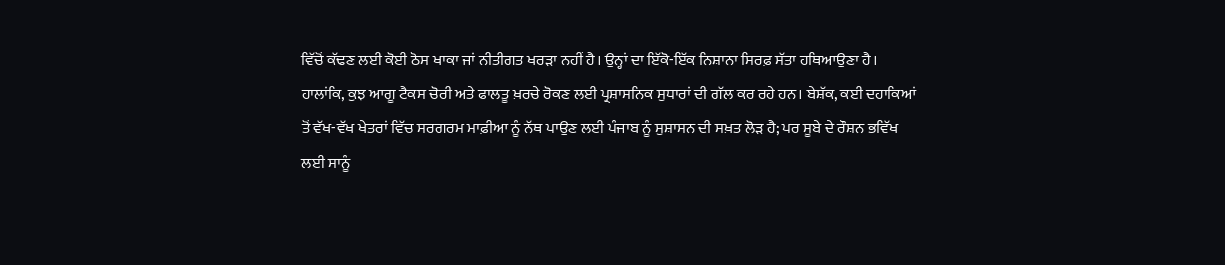ਵਿੱਚੋਂ ਕੱਢਣ ਲਈ ਕੋਈ ਠੋਸ ਖਾਕਾ ਜਾਂ ਨੀਤੀਗਤ ਖਰੜਾ ਨਹੀਂ ਹੈ। ਉਨ੍ਹਾਂ ਦਾ ਇੱਕੋ-ਇੱਕ ਨਿਸ਼ਾਨਾ ਸਿਰਫ਼ ਸੱਤਾ ਹਥਿਆਉਣਾ ਹੈ। ਹਾਲਾਂਕਿ, ਕੁਝ ਆਗੂ ਟੈਕਸ ਚੋਰੀ ਅਤੇ ਫਾਲਤੂ ਖ਼ਰਚੇ ਰੋਕਣ ਲਈ ਪ੍ਰਸ਼ਾਸਨਿਕ ਸੁਧਾਰਾਂ ਦੀ ਗੱਲ ਕਰ ਰਹੇ ਹਨ। ਬੇਸ਼ੱਕ, ਕਈ ਦਹਾਕਿਆਂ ਤੋਂ ਵੱਖ-ਵੱਖ ਖੇਤਰਾਂ ਵਿੱਚ ਸਰਗਰਮ ਮਾਫ਼ੀਆ ਨੂੰ ਨੱਥ ਪਾਉਣ ਲਈ ਪੰਜਾਬ ਨੂੰ ਸੁਸ਼ਾਸਨ ਦੀ ਸਖ਼ਤ ਲੋੜ ਹੈ; ਪਰ ਸੂਬੇ ਦੇ ਰੌਸ਼ਨ ਭਵਿੱਖ ਲਈ ਸਾਨੂੰ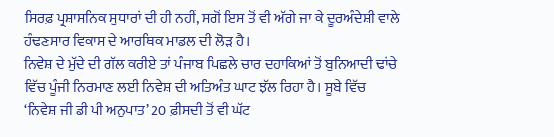ਸਿਰਫ਼ ਪ੍ਰਸ਼ਾਸਨਿਕ ਸੁਧਾਰਾਂ ਦੀ ਹੀ ਨਹੀਂ, ਸਗੋਂ ਇਸ ਤੋਂ ਵੀ ਅੱਗੇ ਜਾ ਕੇ ਦੂਰਅੰਦੇਸ਼ੀ ਵਾਲੇ ਹੰਢਣਸਾਰ ਵਿਕਾਸ ਦੇ ਆਰਥਿਕ ਮਾਡਲ ਦੀ ਲੋੜ ਹੈ।
ਨਿਵੇਸ਼ ਦੇ ਮੁੱਦੇ ਦੀ ਗੱਲ ਕਰੀਏ ਤਾਂ ਪੰਜਾਬ ਪਿਛਲੇ ਚਾਰ ਦਹਾਕਿਆਂ ਤੋਂ ਬੁਨਿਆਦੀ ਢਾਂਚੇ ਵਿੱਚ ਪੂੰਜੀ ਨਿਰਮਾਣ ਲਈ ਨਿਵੇਸ਼ ਦੀ ਅਤਿਅੰਤ ਘਾਟ ਝੱਲ ਰਿਹਾ ਹੈ। ਸੂਬੇ ਵਿੱਚ ‘ਨਿਵੇਸ਼ ਜੀ ਡੀ ਪੀ ਅਨੁਪਾਤ’ 20 ਫ਼ੀਸਦੀ ਤੋਂ ਵੀ ਘੱਟ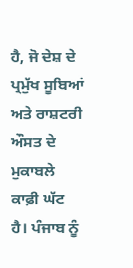ਹੈ, ਜੋ ਦੇਸ਼ ਦੇ ਪ੍ਰਮੁੱਖ ਸੂਬਿਆਂ ਅਤੇ ਰਾਸ਼ਟਰੀ ਔਸਤ ਦੇ ਮੁਕਾਬਲੇ ਕਾਫ਼ੀ ਘੱਟ ਹੈ। ਪੰਜਾਬ ਨੂੰ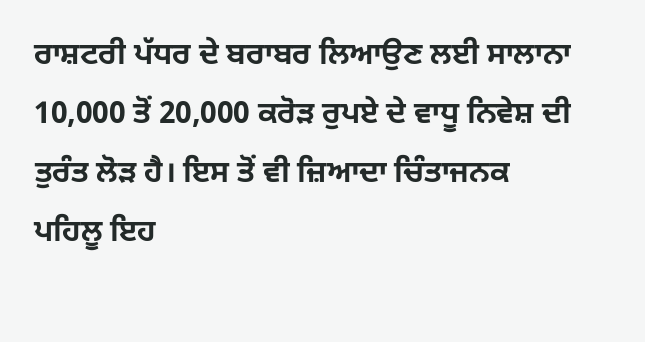ਰਾਸ਼ਟਰੀ ਪੱਧਰ ਦੇ ਬਰਾਬਰ ਲਿਆਉਣ ਲਈ ਸਾਲਾਨਾ 10,000 ਤੋਂ 20,000 ਕਰੋੜ ਰੁਪਏ ਦੇ ਵਾਧੂ ਨਿਵੇਸ਼ ਦੀ ਤੁਰੰਤ ਲੋੜ ਹੈ। ਇਸ ਤੋਂ ਵੀ ਜ਼ਿਆਦਾ ਚਿੰਤਾਜਨਕ ਪਹਿਲੂ ਇਹ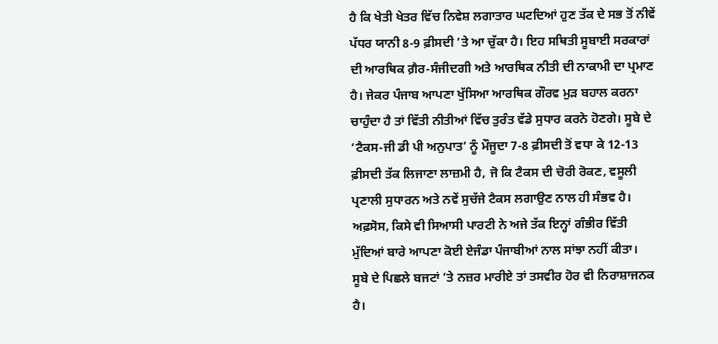ਹੈ ਕਿ ਖੇਤੀ ਖੇਤਰ ਵਿੱਚ ਨਿਵੇਸ਼ ਲਗਾਤਾਰ ਘਟਦਿਆਂ ਹੁਣ ਤੱਕ ਦੇ ਸਭ ਤੋਂ ਨੀਵੇਂ ਪੱਧਰ ਯਾਨੀ 8-9 ਫ਼ੀਸਦੀ ’ਤੇ ਆ ਚੁੱਕਾ ਹੈ। ਇਹ ਸਥਿਤੀ ਸੂਬਾਈ ਸਰਕਾਰਾਂ ਦੀ ਆਰਥਿਕ ਗ਼ੈਰ-ਸੰਜੀਦਗੀ ਅਤੇ ਆਰਥਿਕ ਨੀਤੀ ਦੀ ਨਾਕਾਮੀ ਦਾ ਪ੍ਰਮਾਣ ਹੈ। ਜੇਕਰ ਪੰਜਾਬ ਆਪਣਾ ਖੁੱਸਿਆ ਆਰਥਿਕ ਗੌਰਵ ਮੁੜ ਬਹਾਲ ਕਰਨਾ ਚਾਹੁੰਦਾ ਹੈ ਤਾਂ ਵਿੱਤੀ ਨੀਤੀਆਂ ਵਿੱਚ ਤੁਰੰਤ ਵੱਡੇ ਸੁਧਾਰ ਕਰਨੇ ਹੋਣਗੇ। ਸੂਬੇ ਦੇ ‘ਟੈਕਸ-ਜੀ ਡੀ ਪੀ ਅਨੁਪਾਤ’ ਨੂੰ ਮੌਜੂਦਾ 7-8 ਫ਼ੀਸਦੀ ਤੋਂ ਵਧਾ ਕੇ 12-13 ਫ਼ੀਸਦੀ ਤੱਕ ਲਿਜਾਣਾ ਲਾਜ਼ਮੀ ਹੈ, ਜੋ ਕਿ ਟੈਕਸ ਦੀ ਚੋਰੀ ਰੋਕਣ, ਵਸੂਲੀ ਪ੍ਰਣਾਲੀ ਸੁਧਾਰਨ ਅਤੇ ਨਵੇਂ ਸੁਚੱਜੇ ਟੈਕਸ ਲਗਾਉਣ ਨਾਲ ਹੀ ਸੰਭਵ ਹੈ। ਅਫ਼ਸੋਸ, ਕਿਸੇ ਵੀ ਸਿਆਸੀ ਪਾਰਟੀ ਨੇ ਅਜੇ ਤੱਕ ਇਨ੍ਹਾਂ ਗੰਭੀਰ ਵਿੱਤੀ ਮੁੱਦਿਆਂ ਬਾਰੇ ਆਪਣਾ ਕੋਈ ਏਜੰਡਾ ਪੰਜਾਬੀਆਂ ਨਾਲ ਸਾਂਝਾ ਨਹੀਂ ਕੀਤਾ।
ਸੂਬੇ ਦੇ ਪਿਛਲੇ ਬਜਟਾਂ ’ਤੇ ਨਜ਼ਰ ਮਾਰੀਏ ਤਾਂ ਤਸਵੀਰ ਹੋਰ ਵੀ ਨਿਰਾਸ਼ਾਜਨਕ ਹੈ।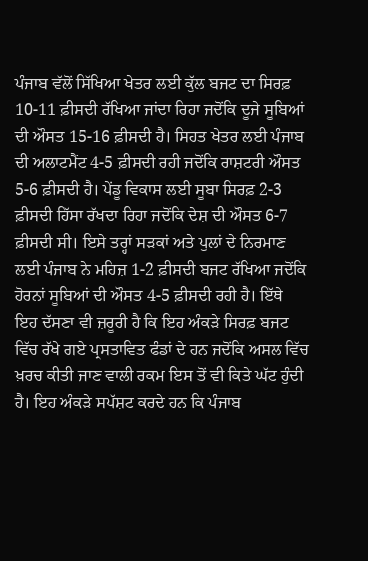ਪੰਜਾਬ ਵੱਲੋਂ ਸਿੱਖਿਆ ਖੇਤਰ ਲਈ ਕੁੱਲ ਬਜਟ ਦਾ ਸਿਰਫ਼ 10-11 ਫ਼ੀਸਦੀ ਰੱਖਿਆ ਜਾਂਦਾ ਰਿਹਾ ਜਦੋਂਕਿ ਦੂਜੇ ਸੂਬਿਆਂ ਦੀ ਔਸਤ 15-16 ਫ਼ੀਸਦੀ ਹੈ। ਸਿਹਤ ਖੇਤਰ ਲਈ ਪੰਜਾਬ ਦੀ ਅਲਾਟਮੈਂਟ 4-5 ਫ਼ੀਸਦੀ ਰਹੀ ਜਦੋਂਕਿ ਰਾਸ਼ਟਰੀ ਔਸਤ 5-6 ਫ਼ੀਸਦੀ ਹੈ। ਪੇਂਡੂ ਵਿਕਾਸ ਲਈ ਸੂਬਾ ਸਿਰਫ਼ 2-3 ਫ਼ੀਸਦੀ ਹਿੱਸਾ ਰੱਖਦਾ ਰਿਹਾ ਜਦੋਂਕਿ ਦੇਸ਼ ਦੀ ਔਸਤ 6-7 ਫ਼ੀਸਦੀ ਸੀ। ਇਸੇ ਤਰ੍ਹਾਂ ਸੜਕਾਂ ਅਤੇ ਪੁਲਾਂ ਦੇ ਨਿਰਮਾਣ ਲਈ ਪੰਜਾਬ ਨੇ ਮਹਿਜ਼ 1-2 ਫ਼ੀਸਦੀ ਬਜਟ ਰੱਖਿਆ ਜਦੋਂਕਿ ਹੋਰਨਾਂ ਸੂਬਿਆਂ ਦੀ ਔਸਤ 4-5 ਫ਼ੀਸਦੀ ਰਹੀ ਹੈ। ਇੱਥੇ ਇਹ ਦੱਸਣਾ ਵੀ ਜ਼ਰੂਰੀ ਹੈ ਕਿ ਇਹ ਅੰਕੜੇ ਸਿਰਫ਼ ਬਜਟ ਵਿੱਚ ਰੱਖੇ ਗਏ ਪ੍ਰਸਤਾਵਿਤ ਫੰਡਾਂ ਦੇ ਹਨ ਜਦੋਂਕਿ ਅਸਲ ਵਿੱਚ ਖ਼ਰਚ ਕੀਤੀ ਜਾਣ ਵਾਲੀ ਰਕਮ ਇਸ ਤੋਂ ਵੀ ਕਿਤੇ ਘੱਟ ਹੁੰਦੀ ਹੈ। ਇਹ ਅੰਕੜੇ ਸਪੱਸ਼ਟ ਕਰਦੇ ਹਨ ਕਿ ਪੰਜਾਬ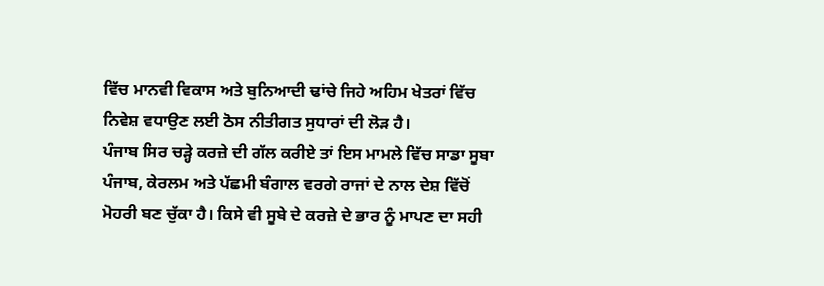ਵਿੱਚ ਮਾਨਵੀ ਵਿਕਾਸ ਅਤੇ ਬੁਨਿਆਦੀ ਢਾਂਚੇ ਜਿਹੇ ਅਹਿਮ ਖੇਤਰਾਂ ਵਿੱਚ ਨਿਵੇਸ਼ ਵਧਾਉਣ ਲਈ ਠੋਸ ਨੀਤੀਗਤ ਸੁਧਾਰਾਂ ਦੀ ਲੋੜ ਹੈ।
ਪੰਜਾਬ ਸਿਰ ਚੜ੍ਹੇ ਕਰਜ਼ੇ ਦੀ ਗੱਲ ਕਰੀਏ ਤਾਂ ਇਸ ਮਾਮਲੇ ਵਿੱਚ ਸਾਡਾ ਸੂਬਾ ਪੰਜਾਬ, ਕੇਰਲਮ ਅਤੇ ਪੱਛਮੀ ਬੰਗਾਲ ਵਰਗੇ ਰਾਜਾਂ ਦੇ ਨਾਲ ਦੇਸ਼ ਵਿੱਚੋਂ ਮੋਹਰੀ ਬਣ ਚੁੱਕਾ ਹੈ। ਕਿਸੇ ਵੀ ਸੂਬੇ ਦੇ ਕਰਜ਼ੇ ਦੇ ਭਾਰ ਨੂੰ ਮਾਪਣ ਦਾ ਸਹੀ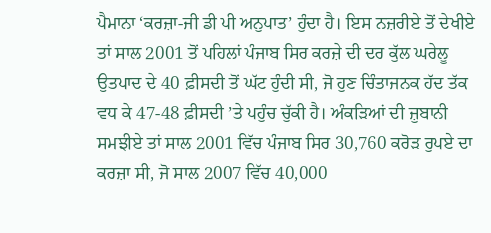ਪੈਮਾਨਾ ‘ਕਰਜ਼ਾ-ਜੀ ਡੀ ਪੀ ਅਨੁਪਾਤ’ ਹੁੰਦਾ ਹੈ। ਇਸ ਨਜ਼ਰੀਏ ਤੋਂ ਦੇਖੀਏ ਤਾਂ ਸਾਲ 2001 ਤੋਂ ਪਹਿਲਾਂ ਪੰਜਾਬ ਸਿਰ ਕਰਜ਼ੇ ਦੀ ਦਰ ਕੁੱਲ ਘਰੇਲੂ ਉਤਪਾਦ ਦੇ 40 ਫ਼ੀਸਦੀ ਤੋਂ ਘੱਟ ਹੁੰਦੀ ਸੀ, ਜੋ ਹੁਣ ਚਿੰਤਾਜਨਕ ਹੱਦ ਤੱਕ ਵਧ ਕੇ 47-48 ਫ਼ੀਸਦੀ ’ਤੇ ਪਹੁੰਚ ਚੁੱਕੀ ਹੈ। ਅੰਕੜਿਆਂ ਦੀ ਜ਼ੁਬਾਨੀ ਸਮਝੀਏ ਤਾਂ ਸਾਲ 2001 ਵਿੱਚ ਪੰਜਾਬ ਸਿਰ 30,760 ਕਰੋੜ ਰੁਪਏ ਦਾ ਕਰਜ਼ਾ ਸੀ, ਜੋ ਸਾਲ 2007 ਵਿੱਚ 40,000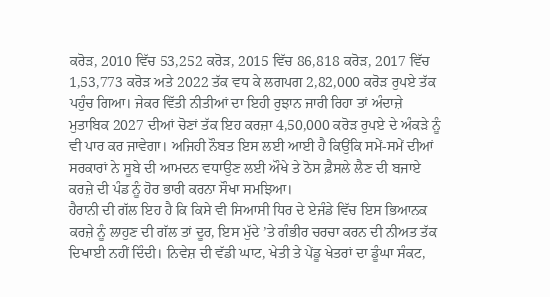ਕਰੋੜ, 2010 ਵਿੱਚ 53,252 ਕਰੋੜ, 2015 ਵਿੱਚ 86,818 ਕਰੋੜ, 2017 ਵਿੱਚ 1,53,773 ਕਰੋੜ ਅਤੇ 2022 ਤੱਕ ਵਧ ਕੇ ਲਗਪਗ 2,82,000 ਕਰੋੜ ਰੁਪਏ ਤੱਕ ਪਹੁੰਚ ਗਿਆ। ਜੇਕਰ ਵਿੱਤੀ ਨੀਤੀਆਂ ਦਾ ਇਹੀ ਰੁਝਾਨ ਜਾਰੀ ਰਿਹਾ ਤਾਂ ਅੰਦਾਜ਼ੇ ਮੁਤਾਬਿਕ 2027 ਦੀਆਂ ਚੋਣਾਂ ਤੱਕ ਇਹ ਕਰਜ਼ਾ 4,50,000 ਕਰੋੜ ਰੁਪਏ ਦੇ ਅੰਕੜੇ ਨੂੰ ਵੀ ਪਾਰ ਕਰ ਜਾਵੇਗਾ। ਅਜਿਹੀ ਨੌਬਤ ਇਸ ਲਈ ਆਈ ਹੈ ਕਿਉਂਕਿ ਸਮੇਂ-ਸਮੇਂ ਦੀਆਂ ਸਰਕਾਰਾਂ ਨੇ ਸੂਬੇ ਦੀ ਆਮਦਨ ਵਧਾਉਣ ਲਈ ਔਖੇ ਤੇ ਠੋਸ ਫ਼ੈਸਲੇ ਲੈਣ ਦੀ ਬਜਾਏ ਕਰਜ਼ੇ ਦੀ ਪੰਡ ਨੂੰ ਹੋਰ ਭਾਰੀ ਕਰਨਾ ਸੌਖਾ ਸਮਝਿਆ।
ਹੈਰਾਨੀ ਦੀ ਗੱਲ ਇਹ ਹੈ ਕਿ ਕਿਸੇ ਵੀ ਸਿਆਸੀ ਧਿਰ ਦੇ ਏਜੰਡੇ ਵਿੱਚ ਇਸ ਭਿਆਨਕ ਕਰਜ਼ੇ ਨੂੰ ਲਾਹੁਣ ਦੀ ਗੱਲ ਤਾਂ ਦੂਰ, ਇਸ ਮੁੱਦੇ ’ਤੇ ਗੰਭੀਰ ਚਰਚਾ ਕਰਨ ਦੀ ਨੀਅਤ ਤੱਕ ਦਿਖਾਈ ਨਹੀਂ ਦਿੰਦੀ। ਨਿਵੇਸ਼ ਦੀ ਵੱਡੀ ਘਾਟ, ਖੇਤੀ ਤੇ ਪੇਂਡੂ ਖੇਤਰਾਂ ਦਾ ਡੂੰਘਾ ਸੰਕਟ,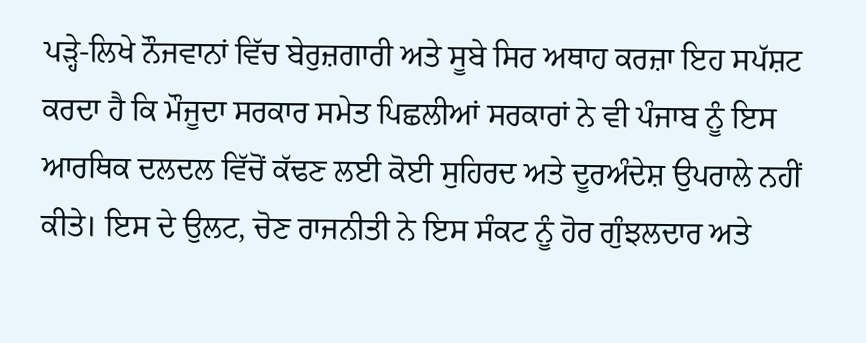ਪੜ੍ਹੇ-ਲਿਖੇ ਨੌਜਵਾਨਾਂ ਵਿੱਚ ਬੇਰੁਜ਼ਗਾਰੀ ਅਤੇ ਸੂਬੇ ਸਿਰ ਅਥਾਹ ਕਰਜ਼ਾ ਇਹ ਸਪੱਸ਼ਟ ਕਰਦਾ ਹੈ ਕਿ ਮੌਜੂਦਾ ਸਰਕਾਰ ਸਮੇਤ ਪਿਛਲੀਆਂ ਸਰਕਾਰਾਂ ਨੇ ਵੀ ਪੰਜਾਬ ਨੂੰ ਇਸ ਆਰਥਿਕ ਦਲਦਲ ਵਿੱਚੋਂ ਕੱਢਣ ਲਈ ਕੋਈ ਸੁਹਿਰਦ ਅਤੇ ਦੂਰਅੰਦੇਸ਼ ਉਪਰਾਲੇ ਨਹੀਂ ਕੀਤੇ। ਇਸ ਦੇ ਉਲਟ, ਚੋਣ ਰਾਜਨੀਤੀ ਨੇ ਇਸ ਸੰਕਟ ਨੂੰ ਹੋਰ ਗੁੰਝਲਦਾਰ ਅਤੇ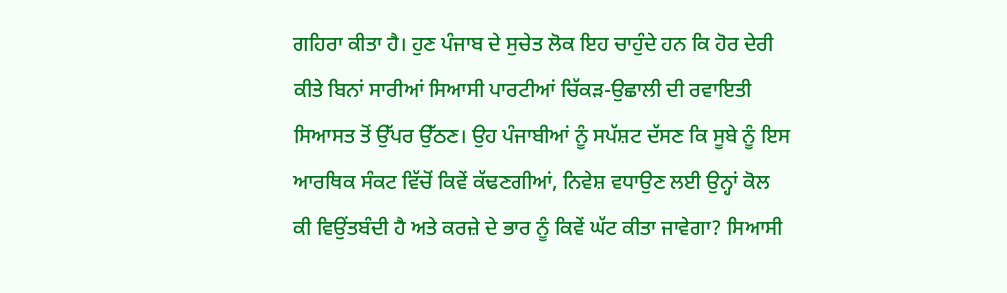ਗਹਿਰਾ ਕੀਤਾ ਹੈ। ਹੁਣ ਪੰਜਾਬ ਦੇ ਸੁਚੇਤ ਲੋਕ ਇਹ ਚਾਹੁੰਦੇ ਹਨ ਕਿ ਹੋਰ ਦੇਰੀ ਕੀਤੇ ਬਿਨਾਂ ਸਾਰੀਆਂ ਸਿਆਸੀ ਪਾਰਟੀਆਂ ਚਿੱਕੜ-ਉਛਾਲੀ ਦੀ ਰਵਾਇਤੀ ਸਿਆਸਤ ਤੋਂ ਉੱਪਰ ਉੱਠਣ। ਉਹ ਪੰਜਾਬੀਆਂ ਨੂੰ ਸਪੱਸ਼ਟ ਦੱਸਣ ਕਿ ਸੂਬੇ ਨੂੰ ਇਸ ਆਰਥਿਕ ਸੰਕਟ ਵਿੱਚੋਂ ਕਿਵੇਂ ਕੱਢਣਗੀਆਂ, ਨਿਵੇਸ਼ ਵਧਾਉਣ ਲਈ ਉਨ੍ਹਾਂ ਕੋਲ ਕੀ ਵਿਉਂਤਬੰਦੀ ਹੈ ਅਤੇ ਕਰਜ਼ੇ ਦੇ ਭਾਰ ਨੂੰ ਕਿਵੇਂ ਘੱਟ ਕੀਤਾ ਜਾਵੇਗਾ? ਸਿਆਸੀ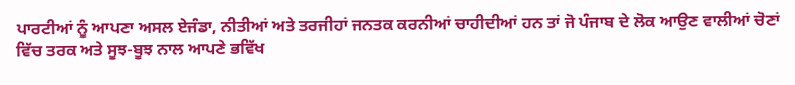ਪਾਰਟੀਆਂ ਨੂੰ ਆਪਣਾ ਅਸਲ ਏਜੰਡਾ, ਨੀਤੀਆਂ ਅਤੇ ਤਰਜੀਹਾਂ ਜਨਤਕ ਕਰਨੀਆਂ ਚਾਹੀਦੀਆਂ ਹਨ ਤਾਂ ਜੋ ਪੰਜਾਬ ਦੇ ਲੋਕ ਆਉਣ ਵਾਲੀਆਂ ਚੋਣਾਂ ਵਿੱਚ ਤਰਕ ਅਤੇ ਸੂਝ-ਬੂਝ ਨਾਲ ਆਪਣੇ ਭਵਿੱਖ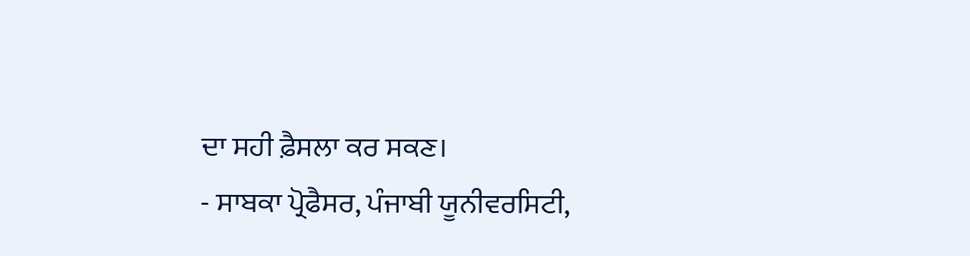ਦਾ ਸਹੀ ਫ਼ੈਸਲਾ ਕਰ ਸਕਣ।
- ਸਾਬਕਾ ਪ੍ਰੋਫੈਸਰ, ਪੰਜਾਬੀ ਯੂਨੀਵਰਸਿਟੀ,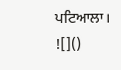ਪਟਿਆਲਾ।
![]()